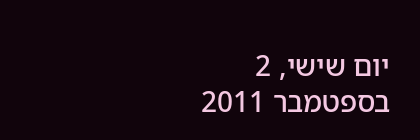יום שישי, 2 בספטמבר 2011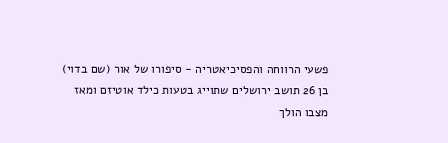פשעי הרווחה והפסיכיאטריה - סיפורו של אור (שם בדוי) בן 26 תושב ירושלים שתוייג בטעות כילד אוטיזם ומאז מצבו הולך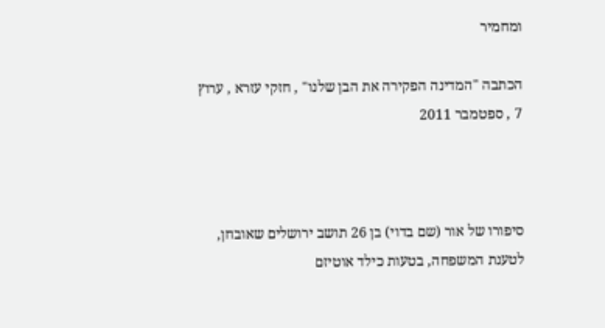ומחמיר

הכתבה "המדינה הפקירה את הבן שלנו" , חזקי עזרא , ערוץ 7 , ספטמבר 2011



סיפורו של אור (שם בדוי) בן 26 תושב ירושלים שאובחן, לטענת המשפחה, בטעות כילד אוטיזם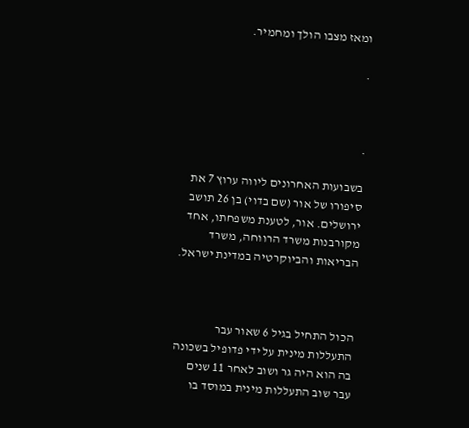ומאז מצבו הולך ומחמיר.

.



.

בשבועות האחרונים ליווה ערוץ 7 את סיפורו של אור (שם בדוי) בן 26 תושב ירושלים. אור, לטענת משפחתו, אחד מקורבנות משרד הרווחה, משרד הבריאות והביוקרטיה במדינת ישראל.



הכול התחיל בגיל 6 שאור עבר התעללות מינית על ידי פדופיל בשכונה בה הוא היה גר ושוב לאחר 11 שנים עבר שוב התעללות מינית במוסד בו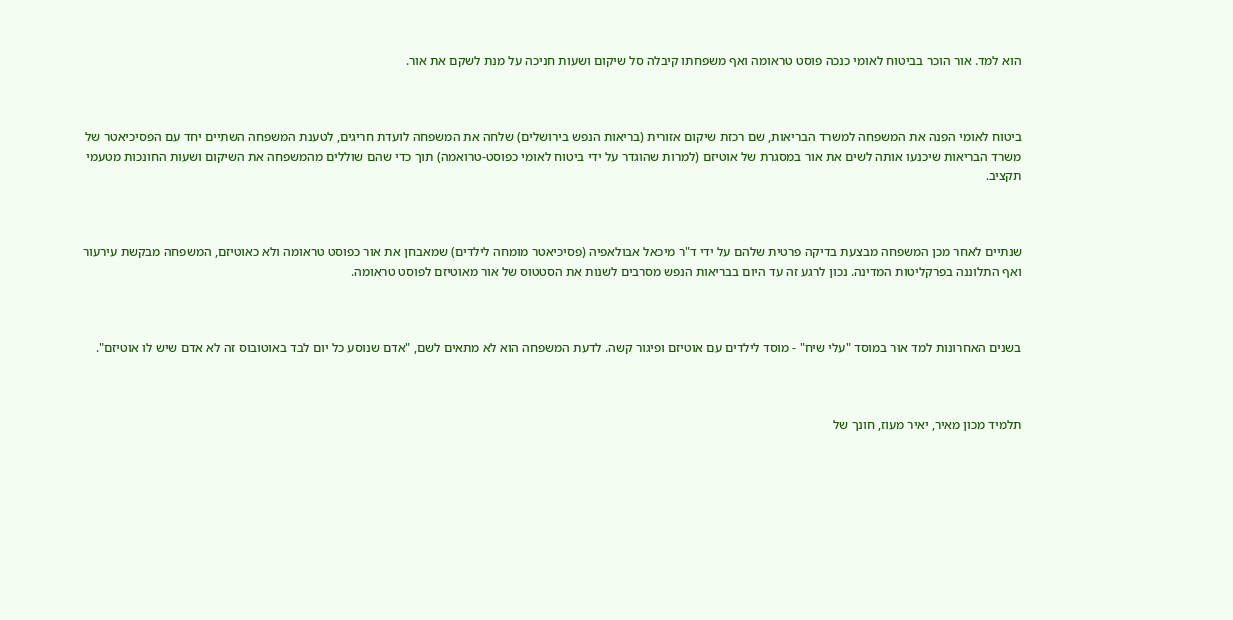הוא למד. אור הוכר בביטוח לאומי כנכה פוסט טראומה ואף משפחתו קיבלה סל שיקום ושעות חניכה על מנת לשקם את אור.



ביטוח לאומי הפנה את המשפחה למשרד הבריאות, שם רכזת שיקום אזורית (בריאות הנפש בירושלים) שלחה את המשפחה לועדת חריגים, לטענת המשפחה השתיים יחד עם הפסיכיאטר של משרד הבריאות שיכנעו אותה לשים את אור במסגרת של אוטיזם (למרות שהוגדר על ידי ביטוח לאומי כפוסט-טרואמה) תוך כדי שהם שוללים מהמשפחה את השיקום ושעות החונכות מטעמי תקציב.



שנתיים לאחר מכן המשפחה מבצעת בדיקה פרטית שלהם על ידי ד"ר מיכאל אבולאפיה (פסיכיאטר מומחה לילדים) שמאבחן את אור כפוסט טראומה ולא כאוטיזם, המשפחה מבקשת עירעור ואף התלוננה בפרקליטות המדינה. נכון לרגע זה עד היום בבריאות הנפש מסרבים לשנות את הסטטוס של אור מאוטיזם לפוסט טראומה.



בשנים האחרונות למד אור במוסד "עלי שיח" - מוסד לילדים עם אוטיזם ופיגור קשה. לדעת המשפחה הוא לא מתאים לשם, "אדם שנוסע כל יום לבד באוטובוס זה לא אדם שיש לו אוטיזם".



תלמיד מכון מאיר, יאיר מעוז, חונך של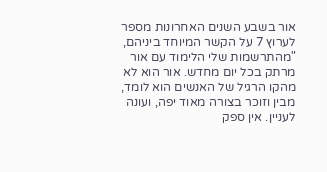אור בשבע השנים האחרונות מספר לערוץ 7 על הקשר המיוחד ביניהם, "מהתרשמות שלי הלימוד עם אור מרתק בכל יום מחדש. אור הוא לא מהקו הרגיל של האנשים הוא לומד, מבין וזוכר בצורה מאוד יפה, ועונה לעניין. אין ספק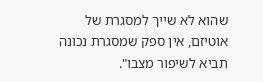שהוא לא שייך למסגרת של אוטיזם, אין ספק שמסגרת נכונה תביא לשיפור מצבו".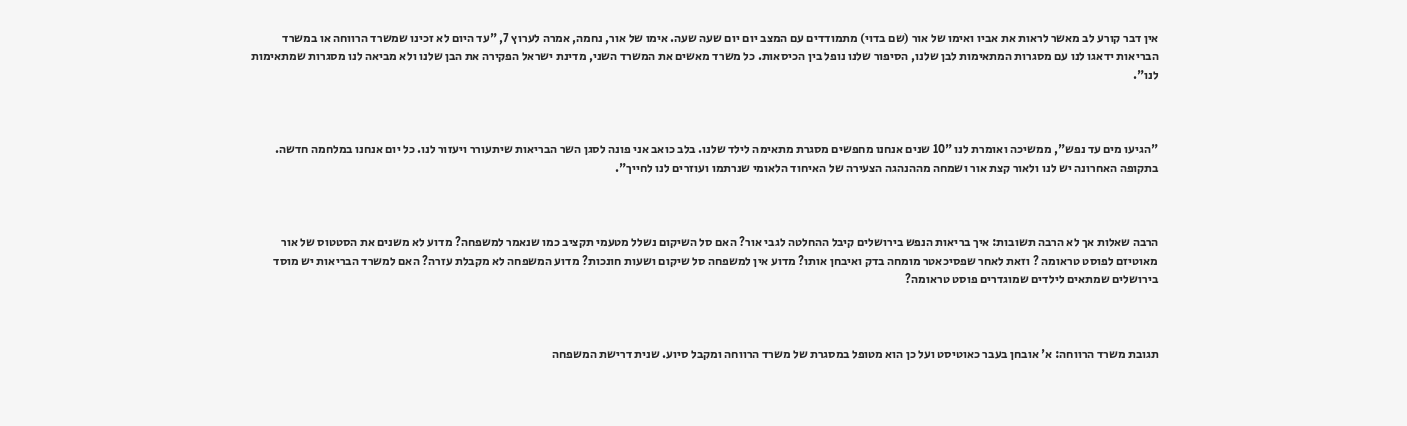אין דבר קורע לב מאשר לראות את אביו ואימו של אור (שם בדוי) מתמודדים עם המצב יום יום שעה שעה. אימו של אור, נחמה, אמרה לערוץ 7, "עד היום לא זכינו שמשרד הרווחה או במשרד הבריאות ידאגו לנו עם מסגרות המתאימות לבן שלנו, הסיפור שלנו נופל בין הכיסאות. כל משרד מאשים את המשרד השני, מדינת ישראל הפקירה את הבן שלנו ולא מביאה לנו מסגרות שמתאימות לנו".



"הגיעו מים עד נפש", ממשיכה ואומרת לנו "10 שנים אנחנו מחפשים מסגרת מתאימה לילד שלנו. בלב כואב אני פונה לסגן השר הבריאות שיתעורר ויעזור לנו. כל יום אנחנו במלחמה חדשה. בתקופה האחרונה יש לנו ולאור קצת אור ושמחה מההנהגה הצעירה של האיחוד הלאומי שנרתמו ועוזרים לנו לחייך".



הרבה שאלות אך לא הרבה תשובות: איך בריאות הנפש בירושלים קיבל ההחלטה לגבי אור? האם סל השיקום נשלל מטעמי תקציב כמו שנאמר למשפחה? מדוע לא משנים את הסטטוס של אור מאוטיזם לפוסט טראומה ? וזאת לאחר שפסיכאטר מומחה בדק ואיבחן אותו? מדוע אין למשפחה סל שיקום ושעות חונכות? מדוע המשפחה לא מקבלת עזרה? האם למשרד הבריאות יש מוסד בירושלים שמתאים לילדים שמוגדרים פוסט טראומה?



תגובת משרד הרווחה: א' אובחן בעבר כאוטיסט ועל כן הוא מטופל במסגרת של משרד הרווחה ומקבל סיוע. שנית דרישת המשפחה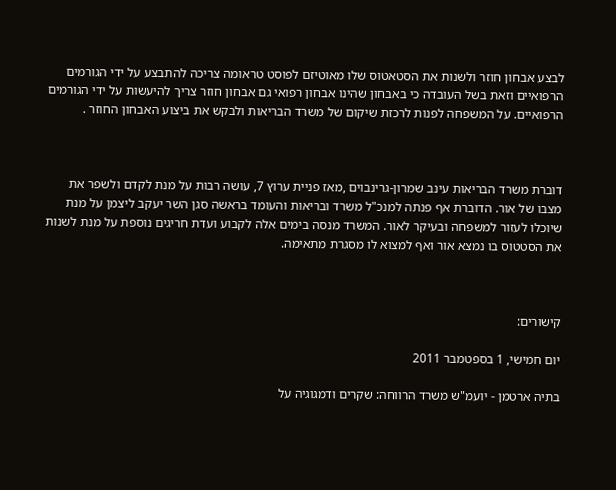לבצע אבחון חוזר ולשנות את הסטאטוס שלו מאוטיזם לפוסט טראומה צריכה להתבצע על ידי הגורמים הרפואיים וזאת בשל העובדה כי באבחון שהינו אבחון רפואי גם אבחון חוזר צריך להיעשות על ידי הגורמים הרפואיים. על המשפחה לפנות לרכזת שיקום של משרד הבריאות ולבקש את ביצוע האבחון החוזר .



דוברת משרד הבריאות עינב שמרון-גרינבוים ,מאז פניית ערוץ 7, עושה רבות על מנת לקדם ולשפר את מצבו של אור. הדוברת אף פנתה למנכ"ל משרד ובריאות והעומד בראשה סגן השר יעקב ליצמן על מנת שיוכלו לעזור למשפחה ובעיקר לאור. המשרד מנסה בימים אלה לקבוע ועדת חריגים נוספת על מנת לשנות את הסטטוס בו נמצא אור ואף למצוא לו מסגרת מתאימה.



קישורים:

יום חמישי, 1 בספטמבר 2011

בתיה ארטמן - יועמ"ש משרד הרווחה: שקרים ודמגוגיה על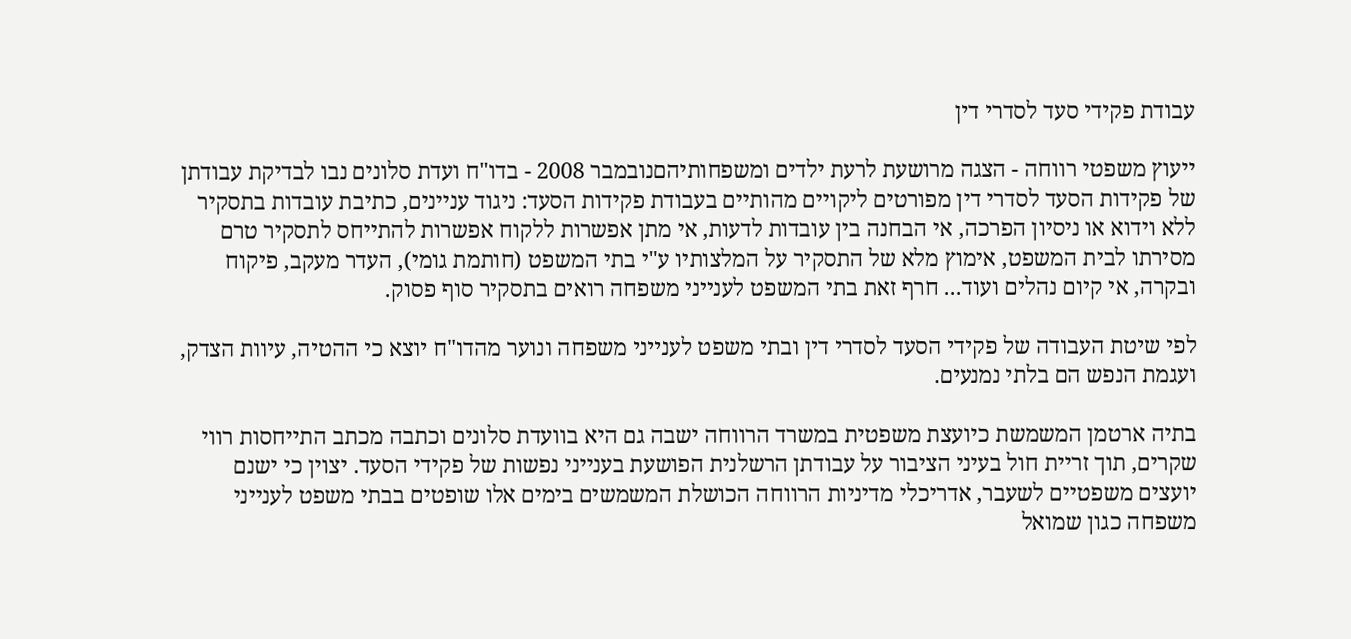עבודת פקידי סעד לסדרי דין

ייעוץ משפטי רווחה - הצגה מרושעת לרעת ילדים ומשפחותיהםנובמבר 2008 - בדו"ח ועדת סלונים נבו לבדיקת עבודתן של פקידות הסעד לסדרי דין מפורטים ליקויים מהותיים בעבודת פקידות הסעד: ניגוד עניינים, כתיבת עובדות בתסקיר ללא וידוא או ניסיון הפרכה, אי הבחנה בין עובדות לדעות, אי מתן אפשרות ללקוח אפשרות להתייחס לתסקיר טרם מסירתו לבית המשפט, אימוץ מלא של התסקיר על המלצותיו ע"י בתי המשפט (חותמת גומי), העדר מעקב, פיקוח ובקרה, אי קיום נהלים ועוד... חרף זאת בתי המשפט לענייני משפחה רואים בתסקיר סוף פסוק.

לפי שיטת העבודה של פקידי הסעד לסדרי דין ובתי משפט לענייני משפחה ונוער מהדו"ח יוצא כי ההטיה, עיוות הצדק, ועגמת הנפש הם בלתי נמנעים.

בתיה ארטמן המשמשת כיועצת משפטית במשרד הרווחה ישבה גם היא בוועדת סלונים וכתבה מכתב התייחסות רווי שקרים, תוך זריית חול בעיני הציבור על עבודתן הרשלנית הפושעת בענייני נפשות של פקידי הסעד. יצוין כי ישנם יועצים משפטיים לשעבר, אדריכלי מדיניות הרווחה הכושלת המשמשים בימים אלו שופטים בבתי משפט לענייני משפחה כגון שמואל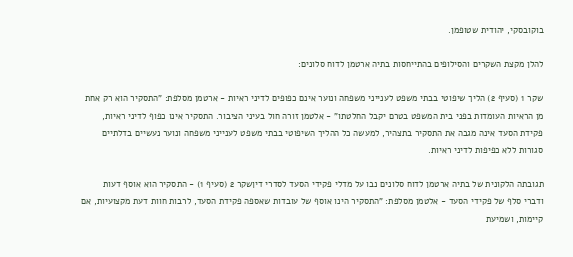בוקובסקי, יהודית שטופמן.

להלן מקצת השקרים והסילופים בהתייחסות בתיה ארטמן לדוח סלונים:

שקר 1 (סעיף 2) הליך שיפוטי בבתי משפט לענייני משפחה ונוער אינם כפופים לדיני ראיות - ארטמן מסלפת: "התסקיר הוא רק אחת מן הראיות העומדות בפני בית המשפט בטרם יקבל החלטתו" - אלטמן זורה חול בעיני הציבור. התסקיר אינו כפוף לדיני ראיות, פקידת הסעד אינה מגבה את התסקיר בתצהיר, למעשה כל ההליך השיפוטי בבתי משפט לענייני משפחה ונוער נעשיים בדלתיים סגורות ללא כפיפות לדיני ראיות.

תגובתה הלקונית של בתיה ארטמן לדוח סלונים נבו על מדלי פקידי הסעד לסדרי דיןשקר 2 (סעיף 1) - התסקיר הוא אוסף דעות ודברי סלף של פקידי הסעד - אלטמן מסלפת: "התסקיר הינו אוסף של עובדות שאספה פקידת הסעד, לרבות חוות דעת מקצועיות, אם קיימות, ושמיעת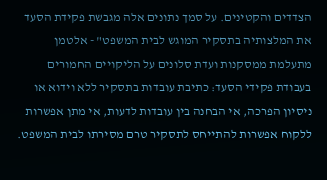הצדדים והקטינים. על סמך נתונים אלה מגבשת פקידת הסעד את המלצותיה בתסקיר המוגש לבית המשפט" - אלטמן מתעלמת ממסקנות ועדת סלונים על הליקויים החמורים בעבודת פקידי הסעד: כתיבת עובדות בתסקיר ללא וידוא או ניסיון הפרכה, אי הבחנה בין עובדות לדעות, אי מתן אפשרות ללקוח אפשרות להתייחס לתסקיר טרם מסירתו לבית המשפט.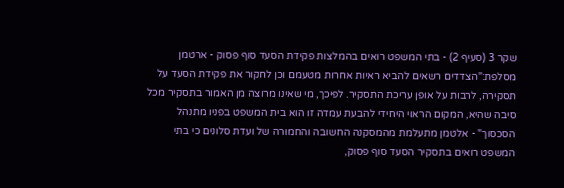שקר 3 (סעיף 2) - בתי המשפט רואים בהמלצות פקידת הסעד סוף פסוק - ארטמן מסלפת:"הצדדים רשאים להביא ראיות אחרות מטעמם וכן לחקור את פקידת הסעד על תסקירה, לרבות על אופן עריכת התסקיר. לפיכך, מי שאינו מרוצה מן האמור בתסקיר מכל סיבה שהיא, המקום הראוי היחידי להבעת עמדה זו הוא בית המשפט בפניו מתנהל הסכסוך" - אלטמן מתעלמת מהמסקנה החשובה והחמורה של ועדת סלונים כי בתי המשפט רואים בתסקיר הסעד סוף פסוק,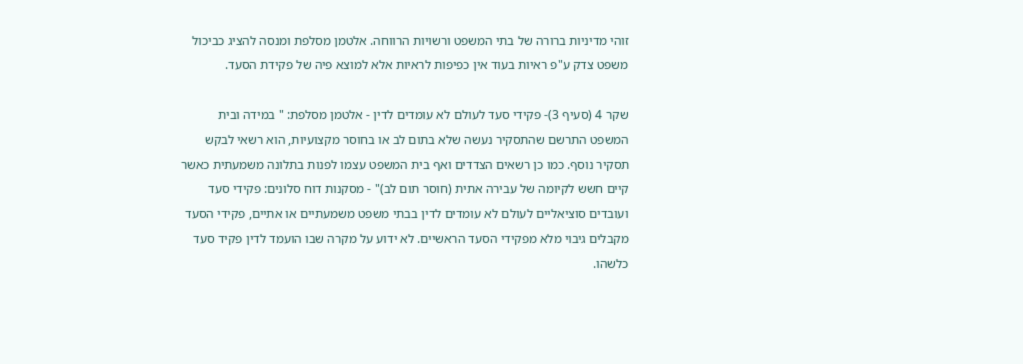זוהי מדיניות ברורה של בתי המשפט ורשויות הרווחה. אלטמן מסלפת ומנסה להציג כביכול משפט צדק ע"פ ראיות בעוד אין כפיפות לראיות אלא למוצא פיה של פקידת הסעד.

שקר 4 (סעיף 3)- פקידי סעד לעולם לא עומדים לדין - אלטמן מסלפת: " במידה ובית המשפט התרשם שהתסקיר נעשה שלא בתום לב או בחוסר מקצועיות, הוא רשאי לבקש תסקיר נוסף. כמו כן רשאים הצדדים ואף בית המשפט עצמו לפנות בתלונה משמעתית כאשר קיים חשש לקיומה של עבירה אתית (חוסר תום לב)" - מסקנות דוח סלונים: פקידי סעד ועובדים סוציאליים לעולם לא עומדים לדין בבתי משפט משמעתיים או אתיים, פקידי הסעד מקבלים גיבוי מלא מפקידי הסעד הראשיים. לא ידוע על מקרה שבו הועמד לדין פקיד סעד כלשהו.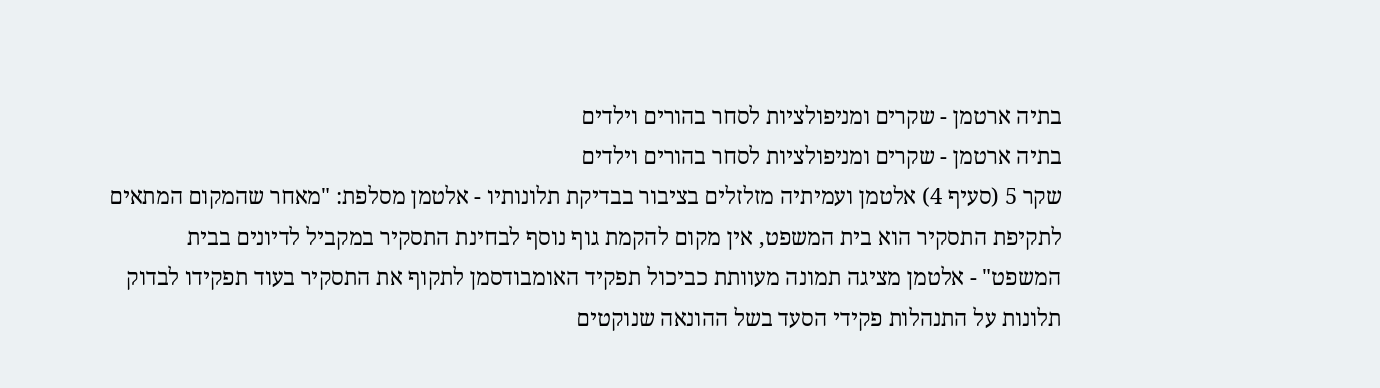בתיה ארטמן - שקרים ומניפולציות לסחר בהורים וילדים
בתיה ארטמן - שקרים ומניפולציות לסחר בהורים וילדים
שקר 5 (סעיף 4) אלטמן ועמיתיה מזלזלים בציבור בבדיקת תלונותיו - אלטמן מסלפת: "מאחר שהמקום המתאים לתקיפת התסקיר הוא בית המשפט, אין מקום להקמת גוף נוסף לבחינת התסקיר במקביל לדיונים בבית המשפט" - אלטמן מציגה תמונה מעוותת כביכול תפקיד האומבודסמן לתקוף את התסקיר בעוד תפקידו לבדוק תלונות על התנהלות פקידי הסעד בשל ההונאה שנוקטים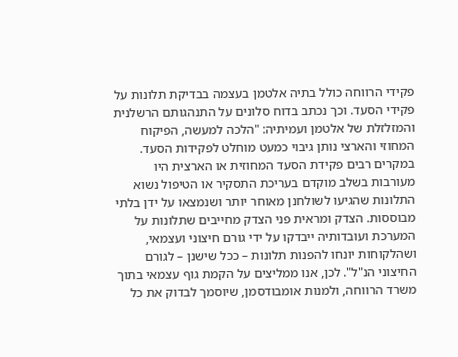פקידי הרווחה כולל בתיה אלטמן בעצמה בבדיקת תלונות על פקידי הסעד. וכך נכתב בדוח סלונים על התנהגותם הרשלנית והמזלזלת של אלטמן ועמיתיה: "הלכה למעשה, הפיקוח המחוזי והארצי נותן גיבוי כמעט מוחלט לפקידות הסעד. במקרים רבים פקידת הסעד המחוזית או הארצית היו מעורבות בשלב מוקדם בעריכת התסקיר או הטיפול נשוא התלונות שהגיעו לשולחנן מאוחר יותר ושנמצאו על ידן בלתי מבוססות. הצדק ומראית פני הצדק מחייבים שתלונות על המערכת ועובדותיה ייבדקו על ידי גורם חיצוני ועצמאי, ושהלקוחות יונחו להפנות תלונות – ככל שישנן – לגורם החיצוני הנ"ל". לכן, אנו ממליצים על הקמת גוף עצמאי בתוך משרד הרווחה, ולמנות אומבודסמן, שיוסמך לבדוק את כל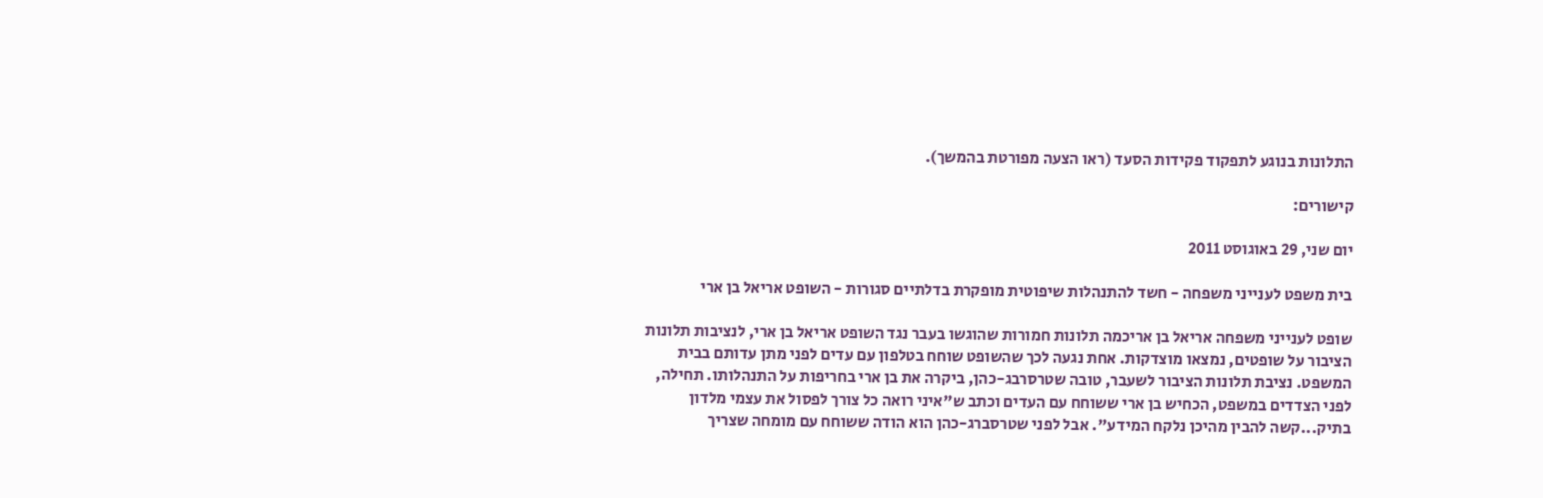התלונות בנוגע לתפקוד פקידות הסעד (ראו הצעה מפורטת בהמשך).

קישורים:

יום שני, 29 באוגוסט 2011

בית משפט לענייני משפחה - חשד להתנהלות שיפוטית מופקרת בדלתיים סגורות - השופט אריאל בן ארי

שופט לענייני משפחה אריאל בן אריכמה תלונות חמורות שהוגשו בעבר נגד השופט אריאל בן ארי, לנציבות תלונות הציבור על שופטים, נמצאו מוצדקות. אחת נגעה לכך שהשופט שוחח בטלפון עם עדים לפני מתן עדותם בבית המשפט. נציבת תלונות הציבור לשעבר, טובה שטרסרבג-כהן, ביקרה את בן ארי בחריפות על התנהלותו. תחילה, לפני הצדדים במשפט, הכחיש בן ארי ששוחח עם העדים וכתב ש"איני רואה כל צורך לפסול את עצמי מלדון בתיק...קשה להבין מהיכן נלקח המידע". אבל לפני שטרסברג-כהן הוא הודה ששוחח עם מומחה שצריך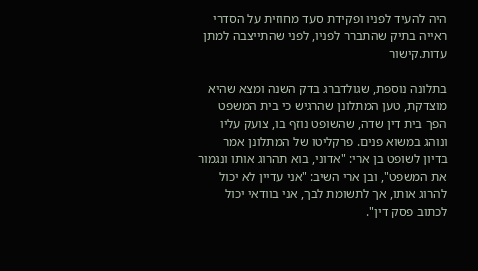היה להעיד לפניו ופקידת סעד מחוזית על הסדרי ראייה בתיק שהתברר לפניו, לפני שהתייצבה למתן עדות.קישור

בתלונה נוספת, שגולדברג בדק השנה ומצא שהיא מוצדקת, טען המתלונן שהרגיש כי בית המשפט הפך בית דין שדה, שהשופט נוזף בו, צועק עליו ונוהג במשוא פנים. פרקליטו של המתלונן אמר בדיון לשופט בן ארי: "אדוני, בוא תהרוג אותו ונגמור את המשפט", ובן ארי השיב: "אני עדיין לא יכול להרוג אותו, אך לתשומת לבך, אני בוודאי יכול לכתוב פסק דין".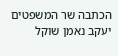הכתבה שר המשפטים יעקב נאמן שוקל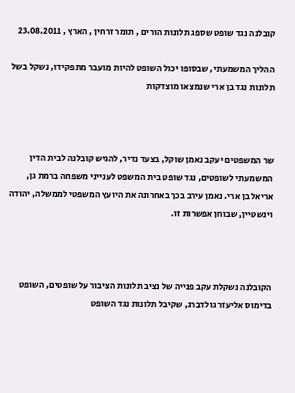קובלנה נגד שופט שספג תלונות הורים , תומר זרחין , הארץ , 23.08.2011

ההליך המשמעתי, שבסופו יכול השופט להיות מועבר מתפקידו, נשקל בשל תלונות נגד בן ארי שנמצאו מוצדקות



שר המשפטים יעקב נאמן שוקל, בצעד נדיר, להגיש קובלנה לבית הדין המשמעתי לשופטים, נגד שופט בית המשפט לענייני משפחה ברמת גן, אריאל בן ארי. נאמן עירב בכך באחרונה את היועץ המשפטי לממשלה, יהודה וינשטיין, שבוחן אפשרות זו.



הקובלנה נשקלת עקב פנייה של נציב תלונות הציבור על שופטים, השופט בדימוס אליעזר גולדברג, שקיבל תלונות נגד השופט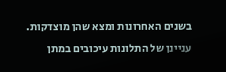בשנים האחרונות ומצא שהן מוצדקות. עניינן של התלונות עיכובים במתן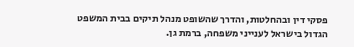פסקי דין ובהחלטות, והדרך שהשופט מנהל תיקים בבית המשפט הגדול בישראל לענייני משפחה, ברמת גן.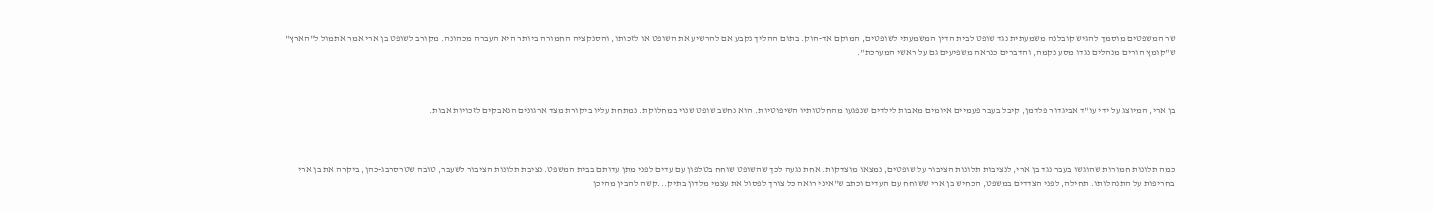שר המשפטים מוסמך להגיש קובלנה משמעתית נגד שופט לבית הדין המשמעתי לשופטים, המוקם אד-הוק. בתום ההליך נקבע אם להרשיע את השופט או לזכותו, והסנקציה החמורה ביותר היא העברה מכהונה. מקורב לשופט בן ארי אמר אתמול ל"הארץ" ש"קומץ הורים מנהלים נגדו מסע נקמה, והדברים כנראה משפיעים גם על ראשי המערכת".



בן ארי, המיוצג על ידי עו"ד אביגדור פלדמן, קיבל בעבר פעמיים איומים מאבות לילדים שנפגעו מהחלטותיו השיפוטיות. הוא נחשב שופט שנוי במחלוקת. נמתחת עליו ביקורת מצד ארגונים הנאבקים לזכויות אבות.



כמה תלונות חמורות שהוגשו בעבר נגד בן ארי, לנציבות תלונות הציבור על שופטים, נמצאו מוצדקות. אחת נגעה לכך שהשופט שוחח בטלפון עם עדים לפני מתן עדותם בבית המשפט. נציבת תלונות הציבור לשעבר, טובה שטרסרבג-כהן, ביקרה את בן ארי בחריפות על התנהלותו. תחילה, לפני הצדדים במשפט, הכחיש בן ארי ששוחח עם העדים וכתב ש"איני רואה כל צורך לפסול את עצמי מלדון בתיק...קשה להבין מהיכן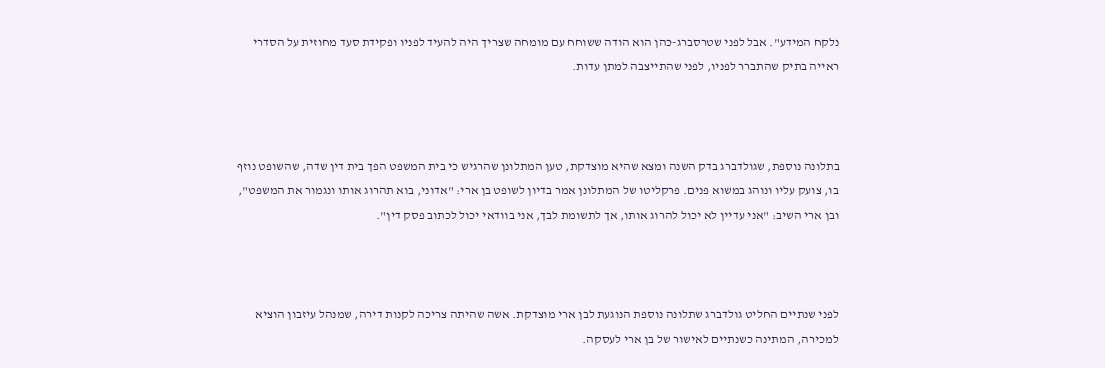נלקח המידע". אבל לפני שטרסברג-כהן הוא הודה ששוחח עם מומחה שצריך היה להעיד לפניו ופקידת סעד מחוזית על הסדרי ראייה בתיק שהתברר לפניו, לפני שהתייצבה למתן עדות.



בתלונה נוספת, שגולדברג בדק השנה ומצא שהיא מוצדקת, טען המתלונן שהרגיש כי בית המשפט הפך בית דין שדה, שהשופט נוזף בו, צועק עליו ונוהג במשוא פנים. פרקליטו של המתלונן אמר בדיון לשופט בן ארי: "אדוני, בוא תהרוג אותו ונגמור את המשפט", ובן ארי השיב: "אני עדיין לא יכול להרוג אותו, אך לתשומת לבך, אני בוודאי יכול לכתוב פסק דין".



לפני שנתיים החליט גולדברג שתלונה נוספת הנוגעת לבן ארי מוצדקת. אשה שהיתה צריכה לקנות דירה, שמנהל עיזבון הוציא למכירה, המתינה כשנתיים לאישור של בן ארי לעסקה.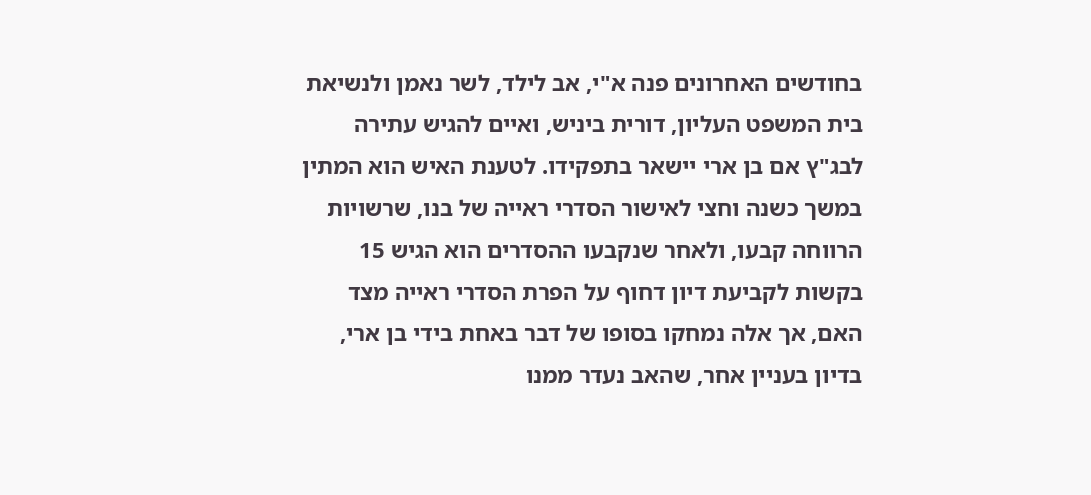בחודשים האחרונים פנה א"י, אב לילד, לשר נאמן ולנשיאת בית המשפט העליון, דורית ביניש, ואיים להגיש עתירה לבג"ץ אם בן ארי יישאר בתפקידו. לטענת האיש הוא המתין במשך כשנה וחצי לאישור הסדרי ראייה של בנו, שרשויות הרווחה קבעו, ולאחר שנקבעו ההסדרים הוא הגיש 15 בקשות לקביעת דיון דחוף על הפרת הסדרי ראייה מצד האם, אך אלה נמחקו בסופו של דבר באחת בידי בן ארי, בדיון בעניין אחר, שהאב נעדר ממנו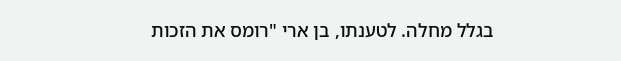בגלל מחלה. לטענתו, בן ארי "רומס את הזכות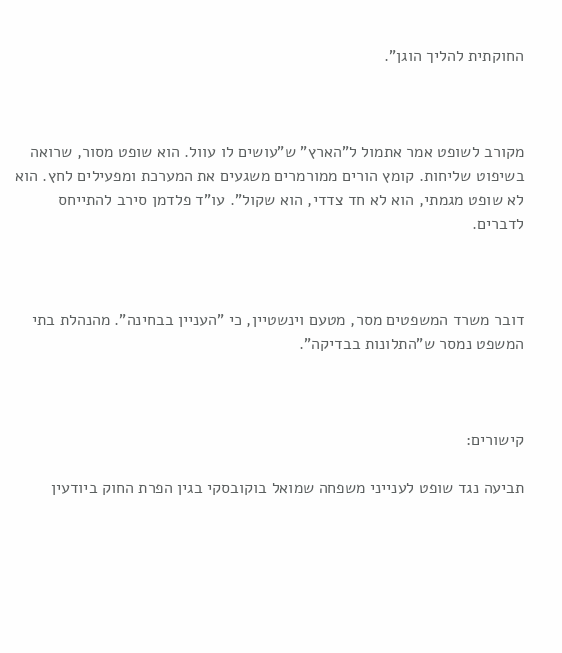החוקתית להליך הוגן".



מקורב לשופט אמר אתמול ל"הארץ" ש"עושים לו עוול. הוא שופט מסור, שרואה בשיפוט שליחות. קומץ הורים ממורמרים משגעים את המערכת ומפעילים לחץ. הוא לא שופט מגמתי, הוא לא חד צדדי, הוא שקול". עו"ד פלדמן סירב להתייחס לדברים.



דובר משרד המשפטים מסר, מטעם וינשטיין, כי "העניין בבחינה". מהנהלת בתי המשפט נמסר ש"התלונות בבדיקה".



קישורים:

תביעה נגד שופט לענייני משפחה שמואל בוקובסקי בגין הפרת החוק ביודעין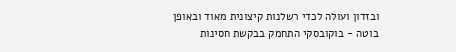ובזדון ועולה לכדי רשלנות קיצונית מאוד ובאופן בוטה - בוקובסקי התחמק בבקשת חסינות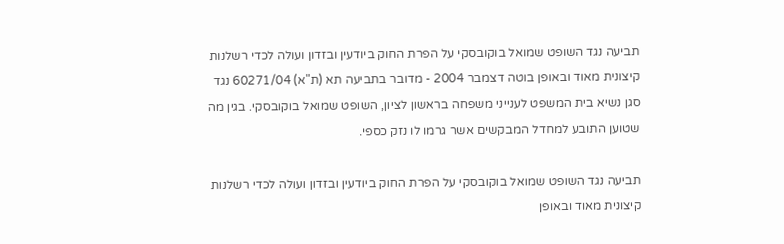תביעה נגד השופט שמואל בוקובסקי על הפרת החוק ביודעין ובזדון ועולה לכדי רשלנות קיצונית מאוד ובאופן בוטה דצמבר 2004 - מדובר בתביעה תא (ת"א) 60271/04 נגד סגן נשיא בית המשפט לענייני משפחה בראשון לציון, השופט שמואל בוקובסקי. בגין מה שטוען התובע למחדל המבקשים אשר גרמו לו נזק כספי.

תביעה נגד השופט שמואל בוקובסקי על הפרת החוק ביודעין ובזדון ועולה לכדי רשלנות קיצונית מאוד ובאופן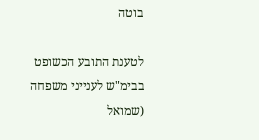בוטה

לטענת התובע הכשופט בבימ"ש לענייני משפחה (שמואל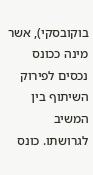בוקובסקי), אשר מינה ככונס נכסים לפירוק השיתוף בין המשיב לגרושתו. כונס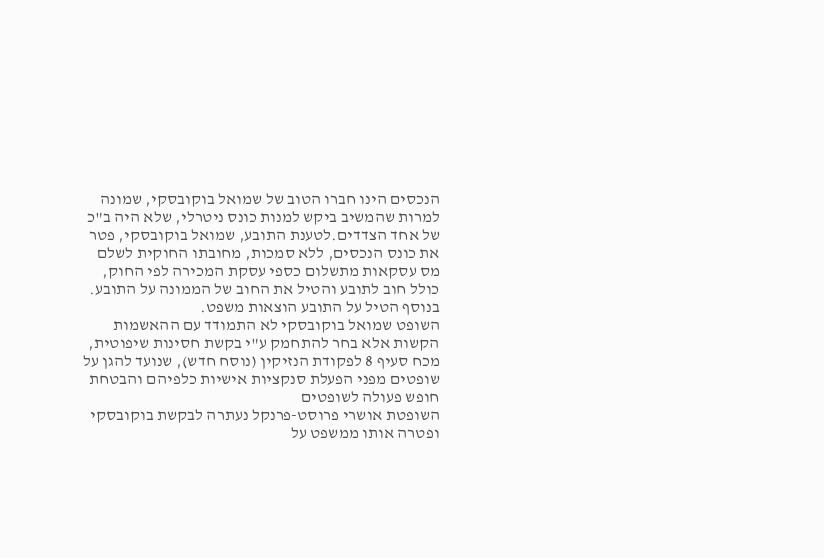הנכסים הינו חברו הטוב של שמואל בוקובסקי, שמונה למרות שהמשיב ביקש למנות כונס ניטרלי, שלא היה ב"כ של אחד הצדדים.לטענת התובע, שמואל בוקובסקי, פטר את כונס הנכסים, ללא סמכות, מחובתו החוקית לשלם מס עסקאות מתשלום כספי עסקת המכירה לפי החוק, כולל חוב לתובע והטיל את החוב של הממונה על התובע. בנוסף הטיל על התובע הוצאות משפט.
השופט שמואל בוקובסקי לא התמודד עם ההאשמות הקשות אלא בחר להתחמק ע"י בקשת חסינות שיפוטית, מכח סעיף 8 לפקודת הנזיקין (נוסח חדש), שנועד להגן על שופטים מפני הפעלת סנקציות אישיות כלפיהם והבטחת חופש פעולה לשופטים
השופטת אושרי פרוסט-פרנקל נעתרה לבקשת בוקובסקי ופטרה אותו ממשפט על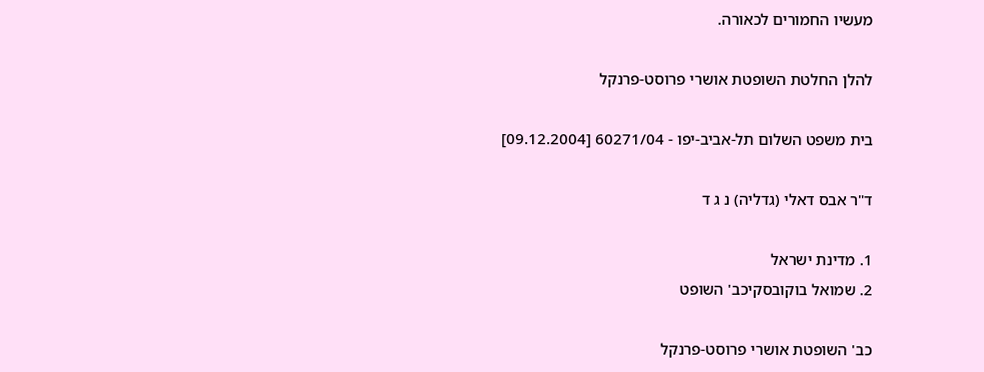מעשיו החמורים לכאורה.

להלן החלטת השופטת אושרי פרוסט-פרנקל

בית משפט השלום תל-אביב-יפו - 60271/04 [09.12.2004]

ד"ר אבס דאלי (גדליה) נ ג ד

1. מדינת ישראל
2. שמואל בוקובסקיכב' השופט

כב' השופטת אושרי פרוסט-פרנקל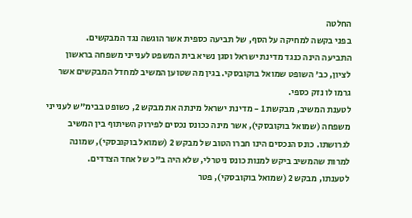החלטה
בפני בקשה למחיקה על הסף, של תביעה כספית אשר הוגשה נגד המבקשים.
התביעה הינה כנגד מדינת ישראל וסגן נשיא בית המשפט לענייני משפחה בראשון לציון, כב' השופט שמואל בוקובסקי. בגין מה שטוען המשיב למחדל המבקשים אשר גרמו לו נזק כספי.
לטענת המשיב, מבקשת 1 - מדינת ישראל מינתה את מבקש 2, כשופט בבימ"ש לענייני משפחה (שמואל בוקובסקי), אשר מינה ככונס נכסים לפירוק השיתוף בין המשיב לגרושתו. כונס הנכסים הינו חברו הטוב של מבקש 2 (שמואל בוקובסקי), שמונה למרות שהמשיב ביקש למנות כונס ניטרלי, שלא היה ב"כ של אחד הצדדים.
לטענתו, מבקש 2 (שמואל בוקובסקי), פטר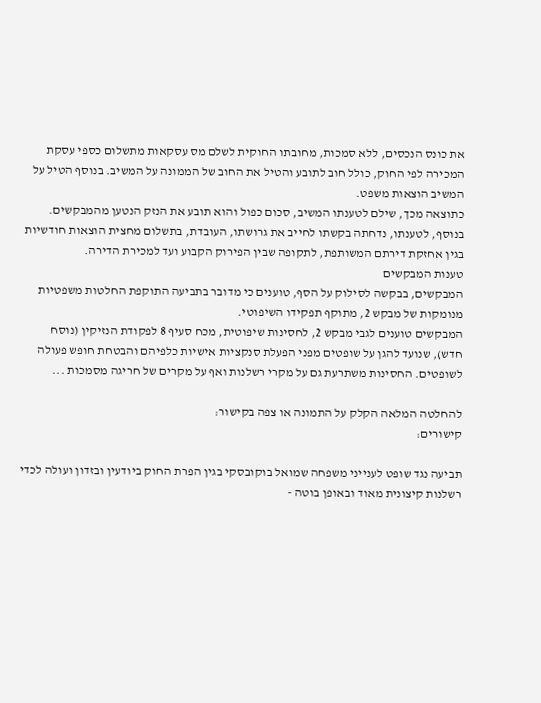את כונס הנכסים, ללא סמכות, מחובתו החוקית לשלם מס עסקאות מתשלום כספי עסקת המכירה לפי החוק, כולל חוב לתובע והטיל את החוב של הממונה על המשיב. בנוסף הטיל על המשיב הוצאות משפט.
כתוצאה מכך, שילם לטענתו המשיב, סכום כפול והוא תובע את הנזק הנטען מהמבקשים.
בנוסף, לטענתו, נדחתה בקשתו לחייב את גרושתו, העובדת, בתשלום מחצית הוצאות חודשיות בגין אחזקת דירתם המשותפת, לתקופה שבין הפירוק הקבוע ועד למכירת הדירה.
טענות המבקשים
המבקשים, בבקשה לסילוק על הסף, טוענים כי מדובר בתביעה התוקפת החלטות משפטיות מנומקות של מבקש 2, מתוקף תפקידו השיפוטי.
המבקשים טוענים לגבי מבקש 2, לחסינות שיפוטית, מכח סעיף 8 לפקודת הנזיקין (נוסח חדש), שנועד להגן על שופטים מפני הפעלת סנקציות אישיות כלפיהם והבטחת חופש פעולה לשופטים. החסינות משתרעת גם על מקרי רשלנות ואף על מקרים של חריגה מסמכות ...

להחלטה המלאה הקלק על התמונה או צפה בקישור:
קישורים:

תביעה נגד שופט לענייני משפחה שמואל בוקובסקי בגין הפרת החוק ביודעין ובזדון ועולה לכדי רשלנות קיצונית מאוד ובאופן בוטה -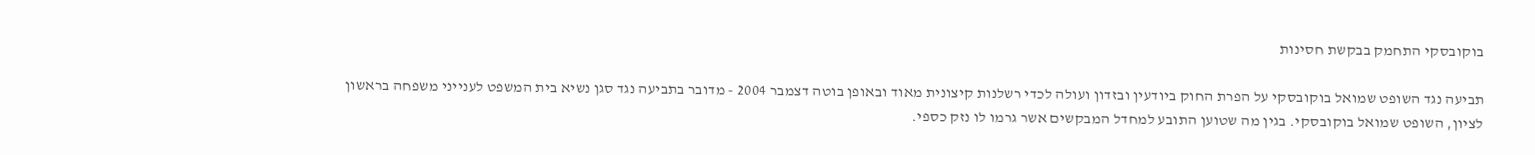בוקובסקי התחמק בבקשת חסינות

תביעה נגד השופט שמואל בוקובסקי על הפרת החוק ביודעין ובזדון ועולה לכדי רשלנות קיצונית מאוד ובאופן בוטה דצמבר 2004 - מדובר בתביעה נגד סגן נשיא בית המשפט לענייני משפחה בראשון לציון, השופט שמואל בוקובסקי. בגין מה שטוען התובע למחדל המבקשים אשר גרמו לו נזק כספי.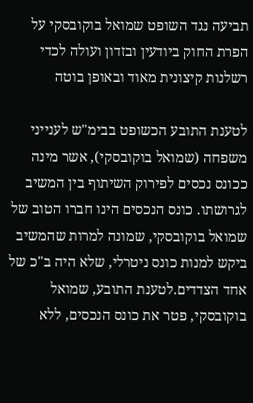תביעה נגד השופט שמואל בוקובסקי על הפרת החוק ביודעין ובזדון ועולה לכדי רשלנות קיצונית מאוד ובאופן בוטה

לטענת התובע הכשופט בבימ"ש לענייני משפחה (שמואל בוקובסקי), אשר מינה ככונס נכסים לפירוק השיתוף בין המשיב לגרושתו. כונס הנכסים הינו חברו הטוב של שמואל בוקובסקי, שמונה למרות שהמשיב ביקש למנות כונס ניטרלי, שלא היה ב"כ של אחד הצדדים.לטענת התובע, שמואל בוקובסקי, פטר את כונס הנכסים, ללא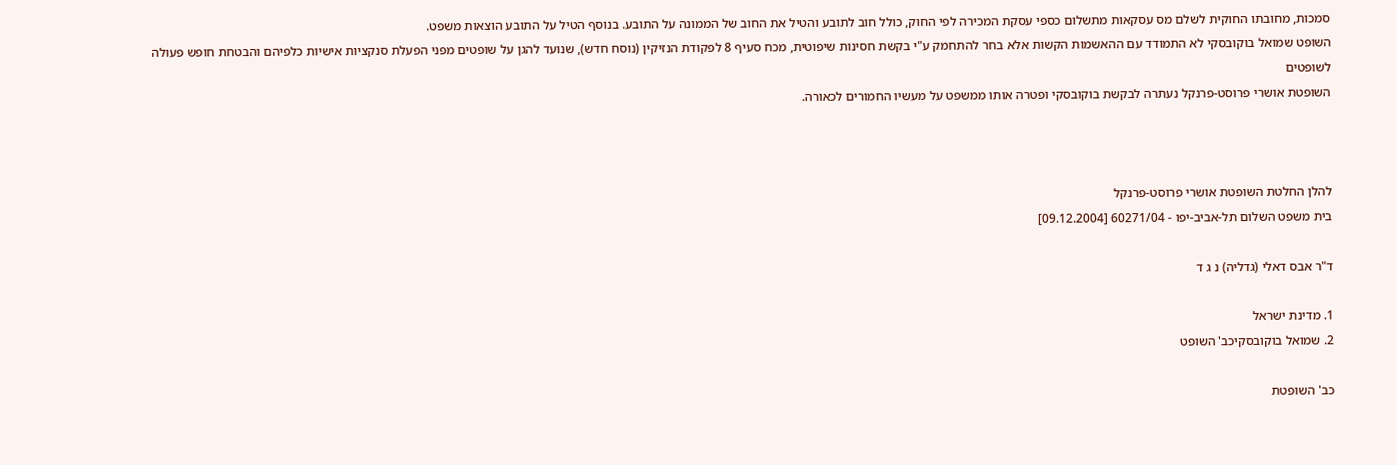סמכות, מחובתו החוקית לשלם מס עסקאות מתשלום כספי עסקת המכירה לפי החוק, כולל חוב לתובע והטיל את החוב של הממונה על התובע. בנוסף הטיל על התובע הוצאות משפט.
השופט שמואל בוקובסקי לא התמודד עם ההאשמות הקשות אלא בחר להתחמק ע"י בקשת חסינות שיפוטית, מכח סעיף 8 לפקודת הנזיקין (נוסח חדש), שנועד להגן על שופטים מפני הפעלת סנקציות אישיות כלפיהם והבטחת חופש פעולה לשופטים
השופטת אושרי פרוסט-פרנקל נעתרה לבקשת בוקובסקי ופטרה אותו ממשפט על מעשיו החמורים לכאורה.



להלן החלטת השופטת אושרי פרוסט-פרנקל
בית משפט השלום תל-אביב-יפו - 60271/04 [09.12.2004]

ד"ר אבס דאלי (גדליה) נ ג ד

1. מדינת ישראל
2. שמואל בוקובסקיכב' השופט

כב' השופטת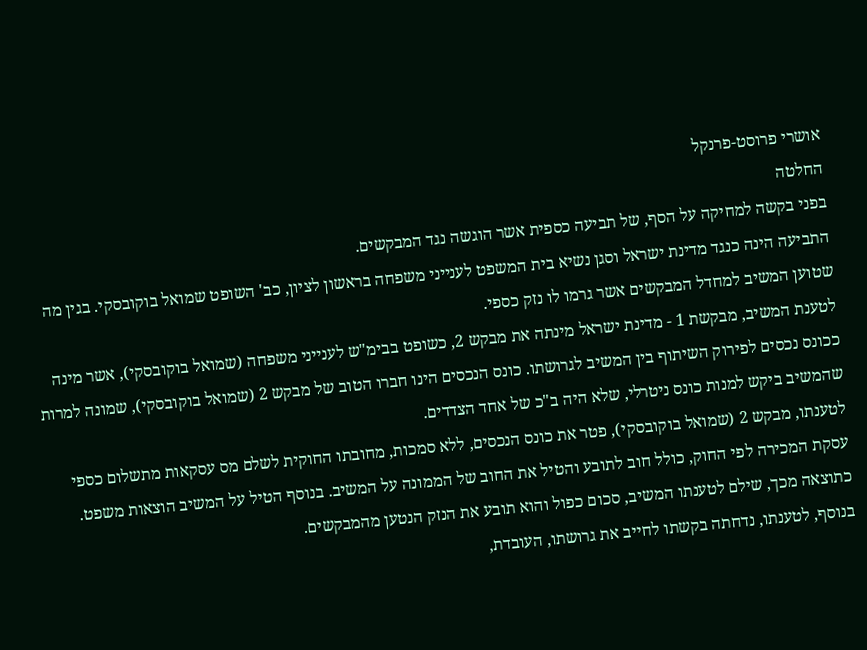אושרי פרוסט-פרנקל
החלטה
בפני בקשה למחיקה על הסף, של תביעה כספית אשר הוגשה נגד המבקשים.
התביעה הינה כנגד מדינת ישראל וסגן נשיא בית המשפט לענייני משפחה בראשון לציון, כב' השופט שמואל בוקובסקי. בגין מה שטוען המשיב למחדל המבקשים אשר גרמו לו נזק כספי.
לטענת המשיב, מבקשת 1 - מדינת ישראל מינתה את מבקש 2, כשופט בבימ"ש לענייני משפחה (שמואל בוקובסקי), אשר מינה ככונס נכסים לפירוק השיתוף בין המשיב לגרושתו. כונס הנכסים הינו חברו הטוב של מבקש 2 (שמואל בוקובסקי), שמונה למרות שהמשיב ביקש למנות כונס ניטרלי, שלא היה ב"כ של אחד הצדדים.
לטענתו, מבקש 2 (שמואל בוקובסקי), פטר את כונס הנכסים, ללא סמכות, מחובתו החוקית לשלם מס עסקאות מתשלום כספי עסקת המכירה לפי החוק, כולל חוב לתובע והטיל את החוב של הממונה על המשיב. בנוסף הטיל על המשיב הוצאות משפט.
כתוצאה מכך, שילם לטענתו המשיב, סכום כפול והוא תובע את הנזק הנטען מהמבקשים.
בנוסף, לטענתו, נדחתה בקשתו לחייב את גרושתו, העובדת,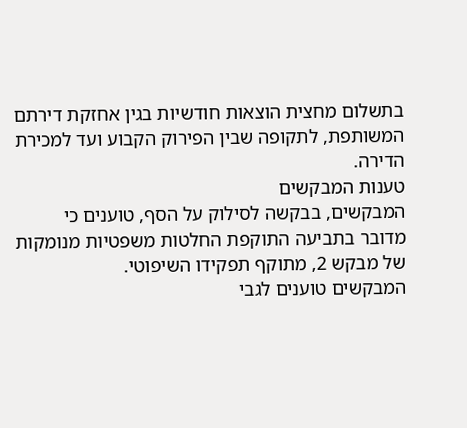בתשלום מחצית הוצאות חודשיות בגין אחזקת דירתם המשותפת, לתקופה שבין הפירוק הקבוע ועד למכירת הדירה.
טענות המבקשים
המבקשים, בבקשה לסילוק על הסף, טוענים כי מדובר בתביעה התוקפת החלטות משפטיות מנומקות של מבקש 2, מתוקף תפקידו השיפוטי.
המבקשים טוענים לגבי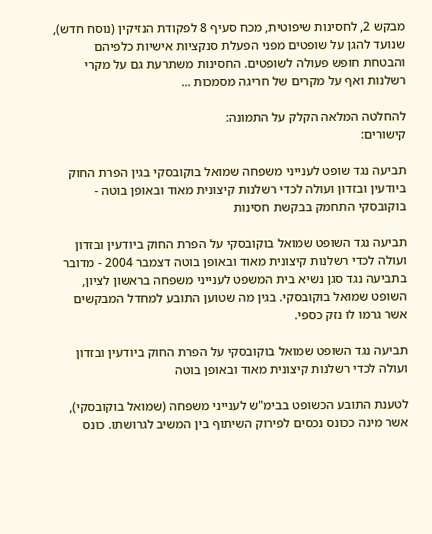מבקש 2, לחסינות שיפוטית, מכח סעיף 8 לפקודת הנזיקין (נוסח חדש), שנועד להגן על שופטים מפני הפעלת סנקציות אישיות כלפיהם והבטחת חופש פעולה לשופטים. החסינות משתרעת גם על מקרי רשלנות ואף על מקרים של חריגה מסמכות ...

להחלטה המלאה הקלק על התמונה:
קישורים:

תביעה נגד שופט לענייני משפחה שמואל בוקובסקי בגין הפרת החוק ביודעין ובזדון ועולה לכדי רשלנות קיצונית מאוד ובאופן בוטה - בוקובסקי התחמק בבקשת חסינות

תביעה נגד השופט שמואל בוקובסקי על הפרת החוק ביודעין ובזדון ועולה לכדי רשלנות קיצונית מאוד ובאופן בוטה דצמבר 2004 - מדובר בתביעה נגד סגן נשיא בית המשפט לענייני משפחה בראשון לציון, השופט שמואל בוקובסקי. בגין מה שטוען התובע למחדל המבקשים אשר גרמו לו נזק כספי.

תביעה נגד השופט שמואל בוקובסקי על הפרת החוק ביודעין ובזדון ועולה לכדי רשלנות קיצונית מאוד ובאופן בוטה

לטענת התובע הכשופט בבימ"ש לענייני משפחה (שמואל בוקובסקי), אשר מינה ככונס נכסים לפירוק השיתוף בין המשיב לגרושתו. כונס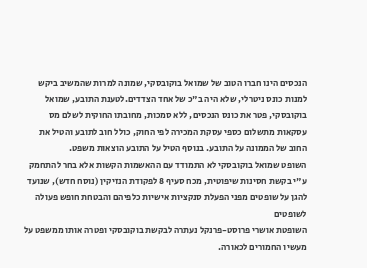הנכסים הינו חברו הטוב של שמואל בוקובסקי, שמונה למרות שהמשיב ביקש למנות כונס ניטרלי, שלא היה ב"כ של אחד הצדדים.לטענת התובע, שמואל בוקובסקי, פטר את כונס הנכסים, ללא סמכות, מחובתו החוקית לשלם מס עסקאות מתשלום כספי עסקת המכירה לפי החוק, כולל חוב לתובע והטיל את החוב של הממונה על התובע. בנוסף הטיל על התובע הוצאות משפט.
השופט שמואל בוקובסקי לא התמודד עם ההאשמות הקשות אלא בחר להתחמק ע"י בקשת חסינות שיפוטית, מכח סעיף 8 לפקודת הנזיקין (נוסח חדש), שנועד להגן על שופטים מפני הפעלת סנקציות אישיות כלפיהם והבטחת חופש פעולה לשופטים
השופטת אושרי פרוסט-פרנקל נעתרה לבקשת בוקובסקי ופטרה אותו ממשפט על מעשיו החמורים לכאורה.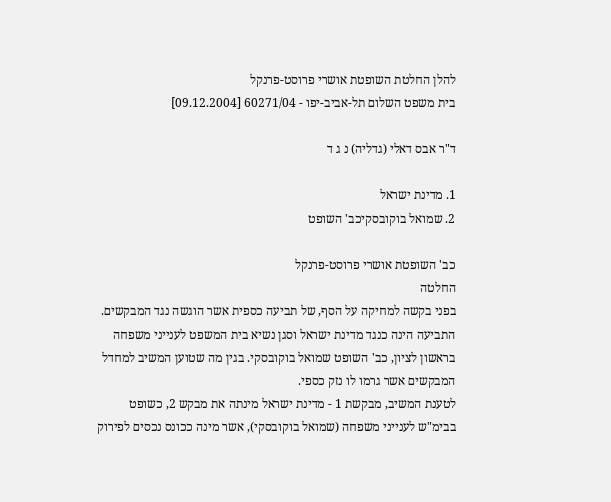להלן החלטת השופטת אושרי פרוסט-פרנקל
בית משפט השלום תל-אביב-יפו - 60271/04 [09.12.2004]

ד"ר אבס דאלי (גדליה) נ ג ד

1. מדינת ישראל
2. שמואל בוקובסקיכב' השופט

כב' השופטת אושרי פרוסט-פרנקל
החלטה
בפני בקשה למחיקה על הסף, של תביעה כספית אשר הוגשה נגד המבקשים.
התביעה הינה כנגד מדינת ישראל וסגן נשיא בית המשפט לענייני משפחה בראשון לציון, כב' השופט שמואל בוקובסקי. בגין מה שטוען המשיב למחדל המבקשים אשר גרמו לו נזק כספי.
לטענת המשיב, מבקשת 1 - מדינת ישראל מינתה את מבקש 2, כשופט בבימ"ש לענייני משפחה (שמואל בוקובסקי), אשר מינה ככונס נכסים לפירוק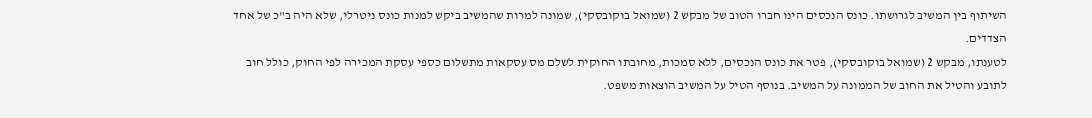השיתוף בין המשיב לגרושתו. כונס הנכסים הינו חברו הטוב של מבקש 2 (שמואל בוקובסקי), שמונה למרות שהמשיב ביקש למנות כונס ניטרלי, שלא היה ב"כ של אחד הצדדים.
לטענתו, מבקש 2 (שמואל בוקובסקי), פטר את כונס הנכסים, ללא סמכות, מחובתו החוקית לשלם מס עסקאות מתשלום כספי עסקת המכירה לפי החוק, כולל חוב לתובע והטיל את החוב של הממונה על המשיב. בנוסף הטיל על המשיב הוצאות משפט.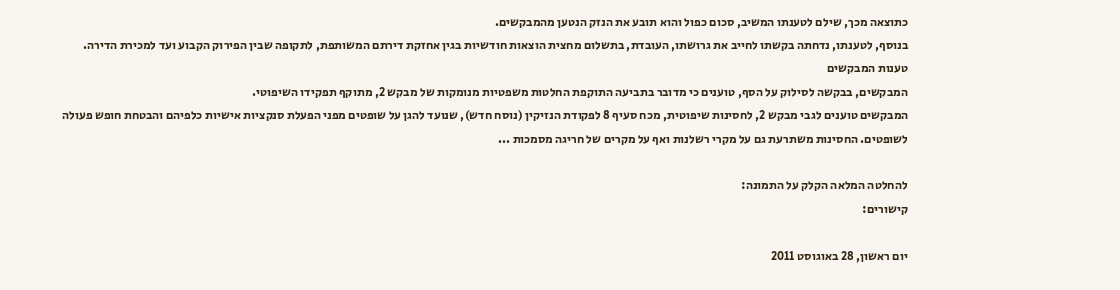כתוצאה מכך, שילם לטענתו המשיב, סכום כפול והוא תובע את הנזק הנטען מהמבקשים.
בנוסף, לטענתו, נדחתה בקשתו לחייב את גרושתו, העובדת, בתשלום מחצית הוצאות חודשיות בגין אחזקת דירתם המשותפת, לתקופה שבין הפירוק הקבוע ועד למכירת הדירה.
טענות המבקשים
המבקשים, בבקשה לסילוק על הסף, טוענים כי מדובר בתביעה התוקפת החלטות משפטיות מנומקות של מבקש 2, מתוקף תפקידו השיפוטי.
המבקשים טוענים לגבי מבקש 2, לחסינות שיפוטית, מכח סעיף 8 לפקודת הנזיקין (נוסח חדש), שנועד להגן על שופטים מפני הפעלת סנקציות אישיות כלפיהם והבטחת חופש פעולה לשופטים. החסינות משתרעת גם על מקרי רשלנות ואף על מקרים של חריגה מסמכות ...

להחלטה המלאה הקלק על התמונה:
קישורים:

יום ראשון, 28 באוגוסט 2011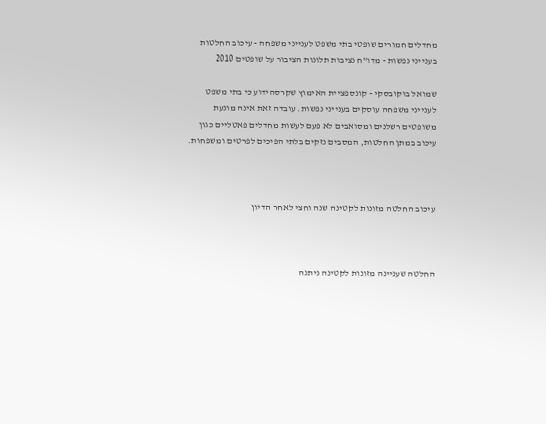מחדלים חמורים שופטי בתי משפט לענייני משפחה - עיכוב החלטות בענייני נפשות - מדו"ח נציבות תלונות הציבור על שופטים 2010

שמואל בוקובסקי - קונספציית האימוץ שקרסהידוע כי בתי משפט לענייני משפחה עוסקים בענייני נפשות. עובדה זאת אינה מונעת משופטים רשלנים ומסואבים לא פעם לעשות מחדלים פאטליים כגון עיכוב במתן החלטות, המסבים נזקים בלתי הפיכים לפרטים ומשפחות.



עיכוב החלטה מזונות לקטינה שנה וחצי לאחר הדיון



החלטה שעניינה מזונות לקטינה ניתנה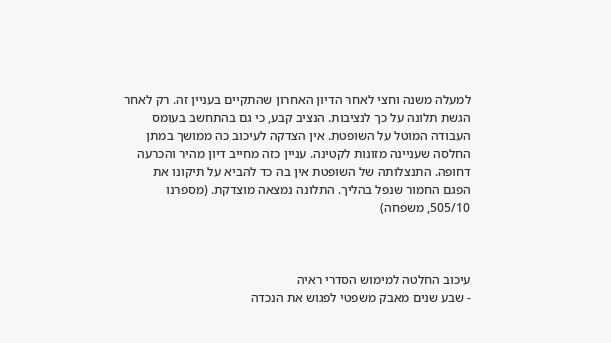למעלה משנה וחצי לאחר הדיון האחרון שהתקיים בעניין זה. רק לאחר הגשת תלונה על כך לנציבות. הנציב קבע, כי גם בהתחשב בעומס העבודה המוטל על השופטת. אין הצדקה לעיכוב כה ממושך במתן החלסה שעניינה מזונות לקטינה. עניין כזה מחייב דיון מהיר והכרעה דחופה. התנצלותה של השופטת אין בה כד להביא על תיקונו את הפגם החמור שנפל בהליך. התלונה נמצאה מוצדקת. (מספרנו 505/10, משפחה)



עיכוב החלטה למימוש הסדרי ראיה
- שבע שנים מאבק משפטי לפגוש את הנכדה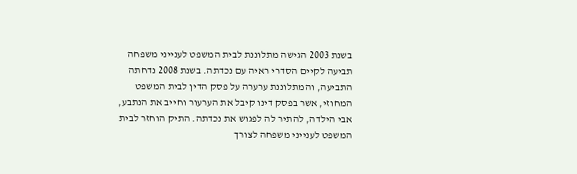בשנת 2003 הגישה מתלוננת לבית המשפט לענייני משפחה תביעה לקיים הסדרי ראיה עם נכדתה. בשנת 2008 נדחתה התביעה, והמתלוננת ערערה על פסק הדין לבית המשפט המחוזי, אשר בפסק דינו קיבל את הערעור וחייב את הנתבע, אבי הילדה, להתיר לה לפגוש את נכדתה. התיק הוחזר לבית המשפט לענייני משפחה לצורך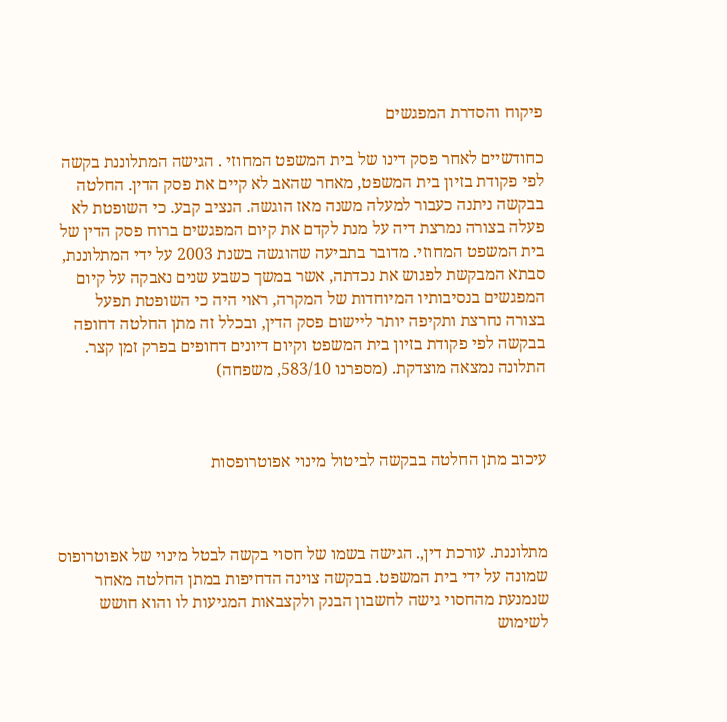פיקוח והסדרת המפגשים

כחודשיים לאחר פסק דינו של בית המשפט המחוזי . הגישה המתלוננת בקשה לפי פקודת בזיון בית המשפט, מאחר שהאב לא קיים את פסק הדין. החלטה בבקשה ניתנה כעבור למעלה משנה מאז הוגשה. הנציב קבע. כי השופטת לא פעלה בצורה נמרצת דיה על מנת לקדם את קיום המפגשים ברוח פסק הדין של בית המשפט המחוזי. מדובר בתביעה שהוגשה בשנת 2003 על ידי המתלוננת, סבתא המבקשת לפגוש את נכדתה, אשר במשך כשבע שנים נאבקה על קיום המפגשים בנסיבותיו המיוחדות של המקרה, ראוי היה כי השופטת תפעל בצורה נחרצת ותקיפה יותר ליישום פסק הדין, ובכלל זה מתן החלטה דחופה בבקשה לפי פקודת בזיון בית המשפט וקיום דיונים דחופים בפרק זמן קצר. התלונה נמצאה מוצדקת. (מספרנו 583/10, משפחה)



עיכוב מתן החלטה בבקשה לביטול מינוי אפוטרופסות



מתלוננת. עורכת דין,. הגישה בשמו של חסוי בקשה לבטל מינוי של אפוטרופוס שמונה על ידי בית המשפט. בבקשה צוינה הדחיפות במתן החלטה מאחר שנמנעת מהחסוי גישה לחשבון הבנק ולקצבאות המגיעות לו והוא חושש לשימוש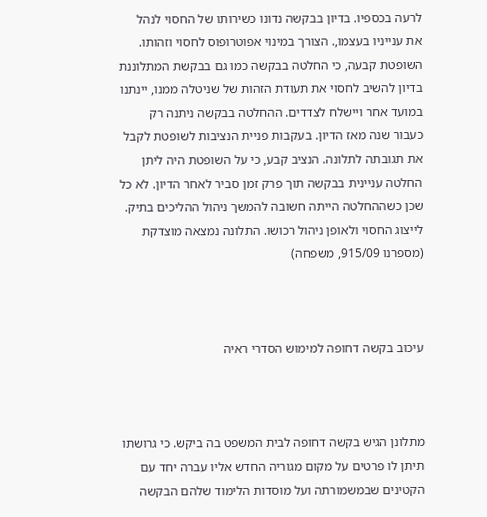לרעה בכספיו. בדיון בבקשה נדונו כשירותו של החסוי לנהל את ענייניו בעצמו,. הצורך במינוי אפוטרופוס לחסוי וזהותו. השופטת קבעה, כי החלטה בבקשה כמו גם בבקשת המתלוננת בדיון להשיב לחסוי את תעודת הזהות של שניטלה ממנו, יינתנו במועד אחר ויישלח לצדדים. ההחלטה בבקשה ניתנה רק כעבור שנה מאז הדיון. בעקבות פניית הנציבות לשופטת לקבל את תגובתה לתלונה. הנציב קבע, כי על השופטת היה ליתן החלטה עניינית בבקשה תוך פרק זמן סביר לאחר הדיון. לא כל שכן כשההחלטה הייתה חשובה להמשך ניהול ההליכים בתיק. לייצוג החסוי ולאופן ניהול רכושו. התלונה נמצאה מוצדקת (מספרנו 915/09, משפחה)



עיכוב בקשה דחופה למימוש הסדרי ראיה



מתלונן הגיש בקשה דחופה לבית המשפט בה ביקש. כי גרושתו תיתן לו פרטים על מקום מגוריה החדש אליו עברה יחד עם הקטינים שבמשמורתה ועל מוסדות הלימוד שלהם הבקשה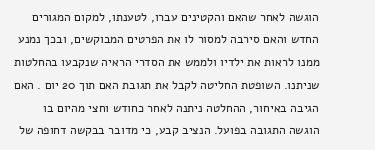הוגשה לאחר שהאם והקטינים עברו, לטענתו, למקום המגורים החדש והאם סירבה למסור לו את הפרטים המבוקשים, ובכך נמנע ממנו לראות את ילדיו ולממש את הסדרי הראיה שנקבעו בהחלטות שניתנו. השופטת החליטה לקבל את תגובת האם תוך 20 יום . האם הגיבה באיחור, ההחלטה ניתנה לאחר כחודש וחצי מהיום בו הוגשה התגובה בפועל. הנציב קבע, כי מדובר בבקשה דחופה של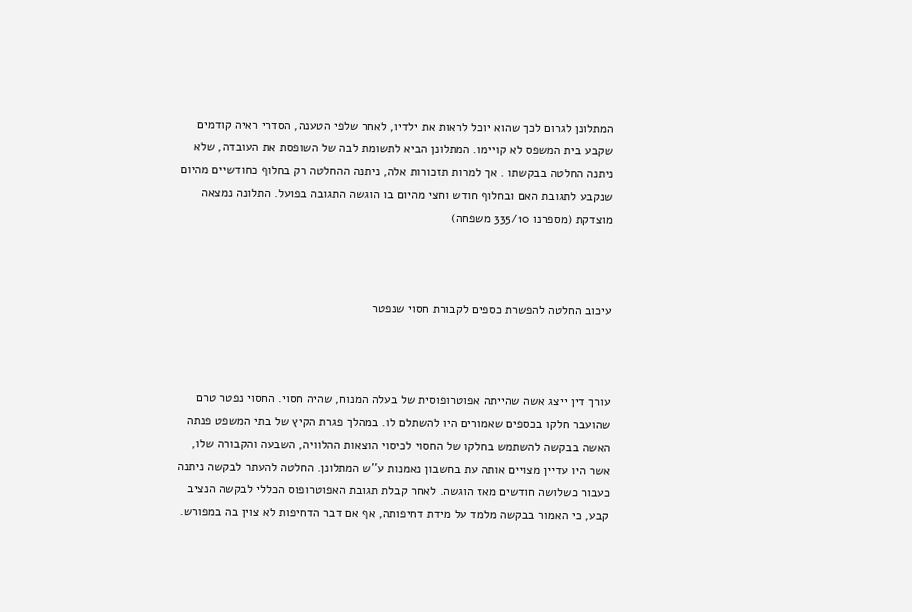המתלונן לגרום לכך שהוא יוכל לראות את ילדיו, לאחר שלפי הטענה, הסדרי ראיה קודמים שקבע בית המשפס לא קויימו. המתלונן הביא לתשומת לבה של השופסת את העובדה, שלא ניתנה החלטה בבקשתו . אך למרות תזכורות אלה, ניתנה ההחלטה רק בחלוף כחודשיים מהיום שנקבע לתגובת האם ובחלוף חודש וחצי מהיום בו הוגשה התגובה בפועל. התלונה נמצאה מוצדקת (מספרנו 335/10 משפחה)



עיכוב החלטה להפשרת כספים לקבורת חסוי שנפטר



עורך דין ייצג אשה שהייתה אפוטרופוסית של בעלה המנוח, שהיה חסוי. החסוי נפטר טרם שהועבר חלקו בכספים שאמורים היו להשתלם לו. במהלך פגרת הקיץ של בתי המשפט פנתה האשה בבקשה להשתמש בחלקו של החסוי לכיסוי הוצאות ההלוויה, השבעה והקבורה שלו, אשר היו עדיין מצויים אותה עת בחשבון נאמנות ע''ש המתלונן. החלטה להעתר לבקשה ניתנה כעבור כשלושה חודשים מאז הוגשה. לאחר קבלת תגובת האפוטרופוס הכללי לבקשה הנציב קבע, כי האמור בבקשה מלמד על מידת דחיפותה, אף אם דבר הדחיפות לא צוין בה במפורש.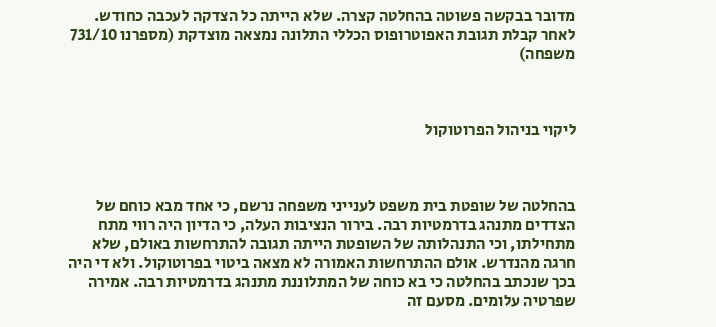מדובר בבקשה פשוטה בהחלטה קצרה. שלא הייתה כל הצדקה לעכבה כחודש. לאחר קבלת תגובת האפוטרופוס הכללי התלונה נמצאה מוצדקת (מספרנו 731/10 משפחה)



ליקוי בניהול הפרוטוקול



בהחלטה של שופטת בית משפט לענייני משפחה נרשם, כי אחד מבא כוחם של הצדדים מתנהג בדרמטיות רבה. בירור הנציבות העלה, כי הדיון היה רווי מתח מתחילתו, וכי התנהלותה של השופטת הייתה תגובה להתרחשות באולם, שלא חרגה מהנדרש. אולם ההתרחשות האמורה לא מצאה ביטוי בפרוטוקול. ולא די היה בכך שנכתב בהחלטה כי בא כוחה של המתלוננת מתנהג בדרמטיות רבה. אמירה שפרטיה עלומים. מסעם זה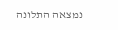נמצאה התלונה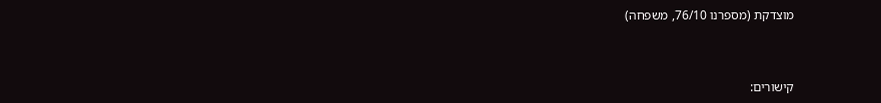מוצדקת (מספרנו 76/10, משפחה)



קישורים: